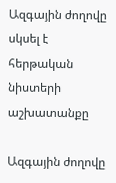Ազգային ժողովը սկսել է հերթական նիստերի աշխատանքը

Ազգային ժողովը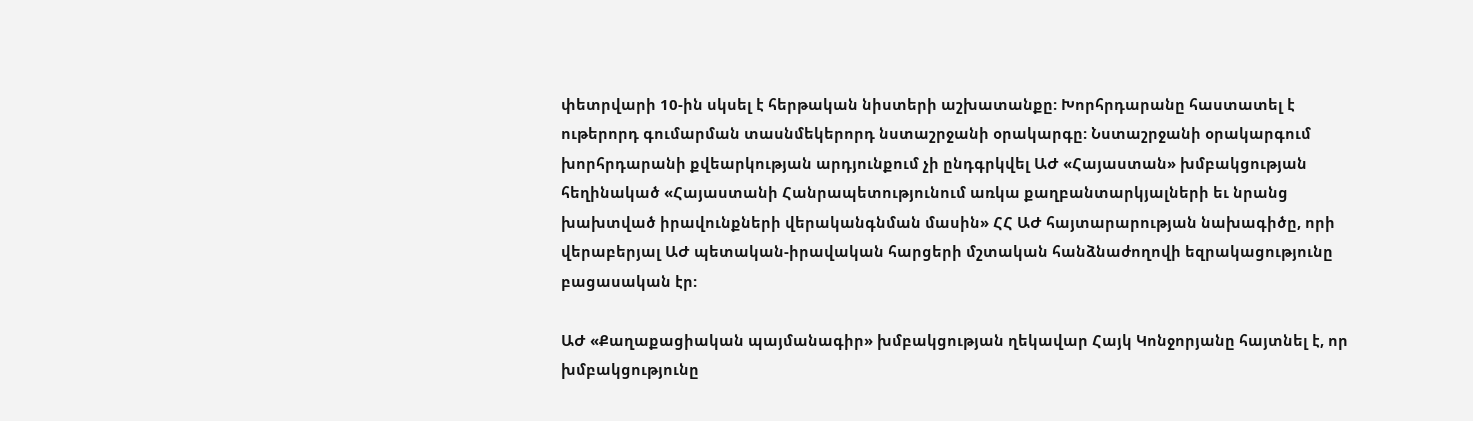փետրվարի 10-ին սկսել է հերթական նիստերի աշխատանքը: Խորհրդարանը հաստատել է ութերորդ գումարման տասնմեկերորդ նստաշրջանի օրակարգը: Նստաշրջանի օրակարգում խորհրդարանի քվեարկության արդյունքում չի ընդգրկվել ԱԺ «Հայաստան» խմբակցության հեղինակած «Հայաստանի Հանրապետությունում առկա քաղբանտարկյալների եւ նրանց խախտված իրավունքների վերականգնման մասին» ՀՀ ԱԺ հայտարարության նախագիծը, որի վերաբերյալ ԱԺ պետական-իրավական հարցերի մշտական հանձնաժողովի եզրակացությունը բացասական էր:

ԱԺ «Քաղաքացիական պայմանագիր» խմբակցության ղեկավար Հայկ Կոնջորյանը հայտնել է, որ խմբակցությունը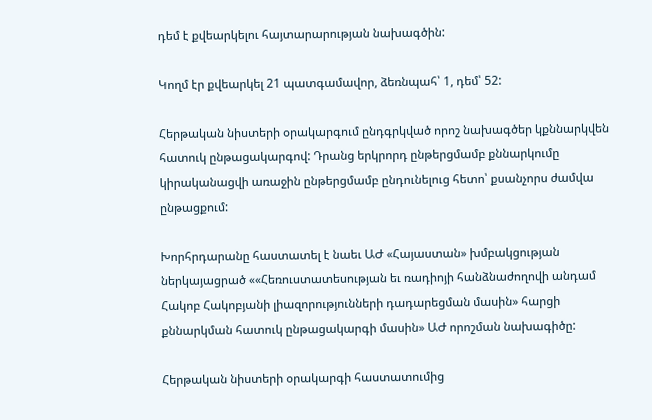դեմ է քվեարկելու հայտարարության նախագծին:

Կողմ էր քվեարկել 21 պատգամավոր, ձեռնպահ՝ 1, դեմ՝ 52:

Հերթական նիստերի օրակարգում ընդգրկված որոշ նախագծեր կքննարկվեն հատուկ ընթացակարգով: Դրանց երկրորդ ընթերցմամբ քննարկումը կիրականացվի առաջին ընթերցմամբ ընդունելուց հետո՝ քսանչորս ժամվա ընթացքում:

Խորհրդարանը հաստատել է նաեւ ԱԺ «Հայաստան» խմբակցության ներկայացրած ««Հեռուստատեսության եւ ռադիոյի հանձնաժողովի անդամ Հակոբ Հակոբյանի լիազորությունների դադարեցման մասին» հարցի քննարկման հատուկ ընթացակարգի մասին» ԱԺ որոշման նախագիծը:

Հերթական նիստերի օրակարգի հաստատումից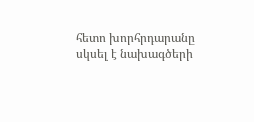հետո խորհրդարանը սկսել է նախագծերի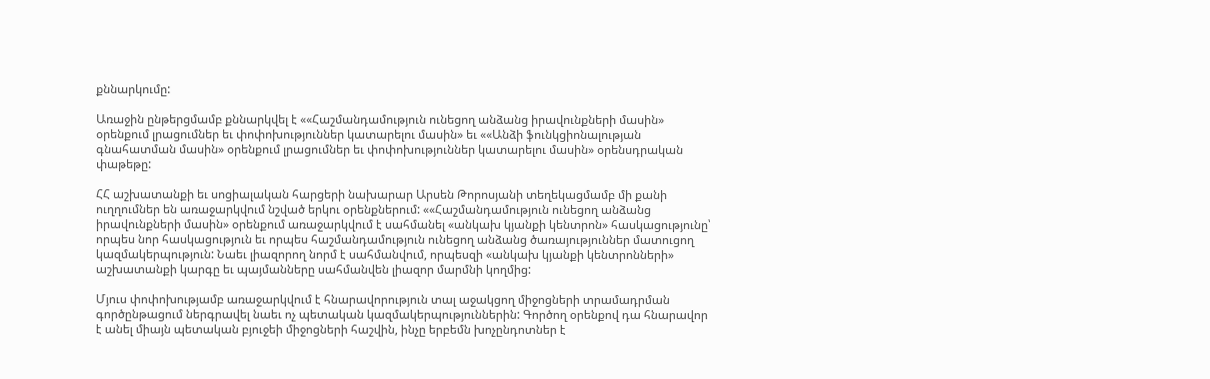քննարկումը:

Առաջին ընթերցմամբ քննարկվել է ««Հաշմանդամություն ունեցող անձանց իրավունքների մասին» օրենքում լրացումներ եւ փոփոխություններ կատարելու մասին» եւ ««Անձի ֆունկցիոնալության գնահատման մասին» օրենքում լրացումներ եւ փոփոխություններ կատարելու մասին» օրենսդրական փաթեթը:

ՀՀ աշխատանքի եւ սոցիալական հարցերի նախարար Արսեն Թորոսյանի տեղեկացմամբ մի քանի ուղղումներ են առաջարկվում նշված երկու օրենքներում: ««Հաշմանդամություն ունեցող անձանց իրավունքների մասին» օրենքում առաջարկվում է սահմանել «անկախ կյանքի կենտրոն» հասկացությունը՝ որպես նոր հասկացություն եւ որպես հաշմանդամություն ունեցող անձանց ծառայություններ մատուցող կազմակերպություն: Նաեւ լիազորող նորմ է սահմանվում, որպեսզի «անկախ կյանքի կենտրոնների» աշխատանքի կարգը եւ պայմանները սահմանվեն լիազոր մարմնի կողմից:

Մյուս փոփոխությամբ առաջարկվում է հնարավորություն տալ աջակցող միջոցների տրամադրման գործընթացում ներգրավել նաեւ ոչ պետական կազմակերպություններին: Գործող օրենքով դա հնարավոր է անել միայն պետական բյուջեի միջոցների հաշվին, ինչը երբեմն խոչընդոտներ է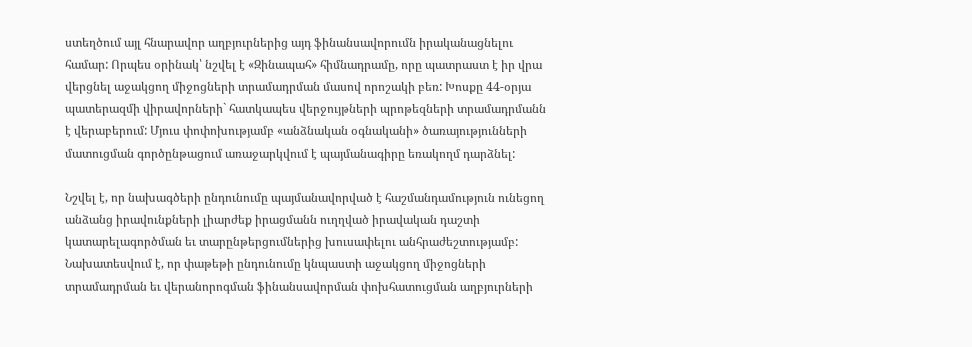ստեղծում այլ հնարավոր աղբյուրներից այդ ֆինանսավորումն իրականացնելու համար: Որպես օրինակ՝ նշվել է «Զինապահ» հիմնադրամը, որը պատրաստ է իր վրա վերցնել աջակցող միջոցների տրամադրման մասով որոշակի բեռ: Խոսքը 44-օրյա պատերազմի վիրավորների` հատկապես վերջույթների պրոթեզների տրամադրմանն է վերաբերում: Մյուս փոփոխությամբ «անձնական օգնականի» ծառայությունների մատուցման գործընթացում առաջարկվում է պայմանագիրը եռակողմ դարձնել:

Նշվել է, որ նախագծերի ընդունումը պայմանավորված է հաշմանդամություն ունեցող անձանց իրավունքների լիարժեք իրացմանն ուղղված իրավական դաշտի կատարելագործման եւ տարընթերցումներից խուսափելու անհրաժեշտությամբ: Նախատեսվում է, որ փաթեթի ընդունումը կնպաստի աջակցող միջոցների տրամադրման եւ վերանորոգման ֆինանսավորման փոխհատուցման աղբյուրների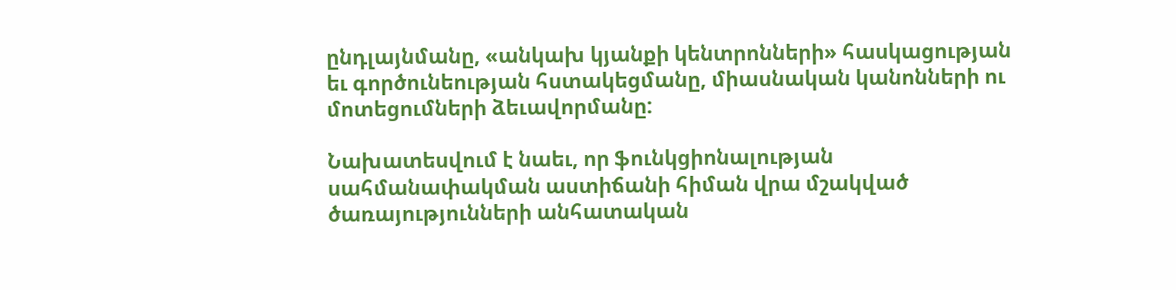ընդլայնմանը, «անկախ կյանքի կենտրոնների» հասկացության եւ գործունեության հստակեցմանը, միասնական կանոնների ու մոտեցումների ձեւավորմանը:

Նախատեսվում է նաեւ, որ ֆունկցիոնալության սահմանափակման աստիճանի հիման վրա մշակված ծառայությունների անհատական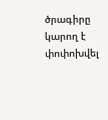ծրագիրը կարող է փոփոխվել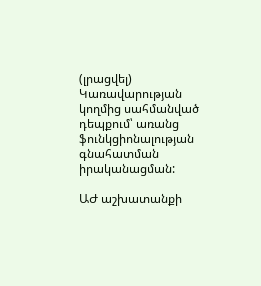(լրացվել) Կառավարության կողմից սահմանված դեպքում՝ առանց ֆունկցիոնալության գնահատման իրականացման:

ԱԺ աշխատանքի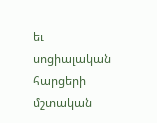եւ սոցիալական հարցերի մշտական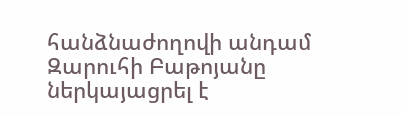հանձնաժողովի անդամ Զարուհի Բաթոյանը ներկայացրել է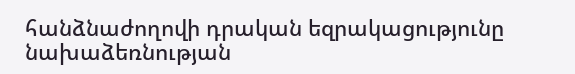հանձնաժողովի դրական եզրակացությունը նախաձեռնության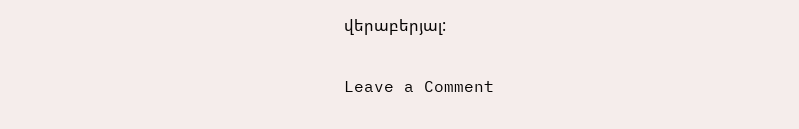վերաբերյալ:

Leave a Comment